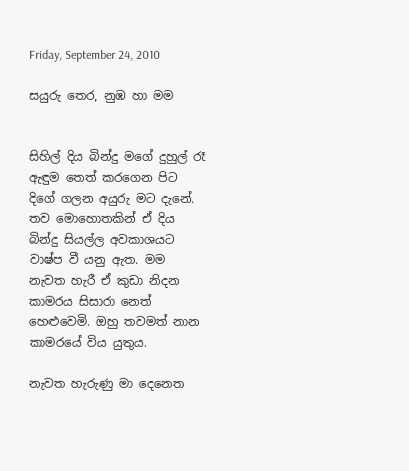Friday, September 24, 2010

සයුරු තෙර, නුඹ හා මම


සිහිල් දිය බින්දු මගේ දුහුල් රෑ ඇඳුම තෙත් කරගෙන පිට දිගේ ගලන අයුරු මට දැනේ. තව මොහොතකින් ඒ දිය බින්දු සියල්ල අවකාශයට වාෂ්ප වී යනු ඇත. මම නැවත හැරී ඒ කුඩා නිදන කාමරය සිසාරා නෙත් හෙළුවෙමි. ඔහු තවමත් නාන කාමරයේ විය යුතුය.

නැවත හැරුණු මා දෙනෙත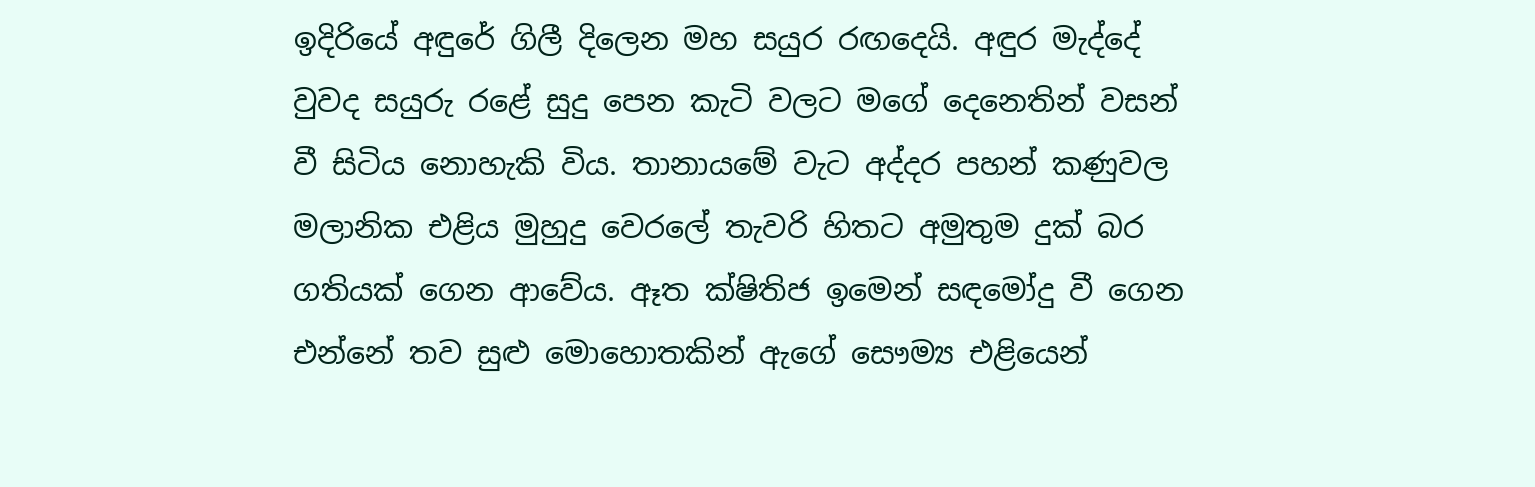ඉදිරියේ අඳුරේ ගිලී දිලෙන මහ සයුර රඟදෙයි. අඳුර මැද්දේ වුවද සයුරු රළේ සුදු පෙන කැටි වලට මගේ දෙනෙතින් වසන් වී සිටිය නොහැකි විය. තානායමේ වැට අද්දර පහන් කණුවල මලානික එළිය මුහුදු වෙරලේ තැවරි හිතට අමුතුම දුක් බර ගතියක් ගෙන ආවේය. ඈත ක්ෂිතිජ ඉමෙන් සඳමෝදු වී ගෙන එන්නේ තව සුළු මොහොතකින් ඇගේ සෞම්‍ය එළියෙන්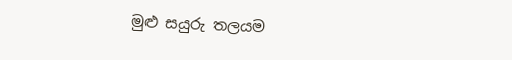මුළු සයුරු තලයම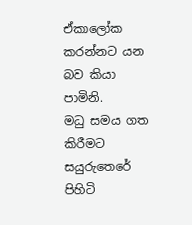ඒකාලෝක කරන්නට යන බව කියා පාමිනි.
මධු සමය ගත කිරීමට සයුරුතෙරේ පිහිටි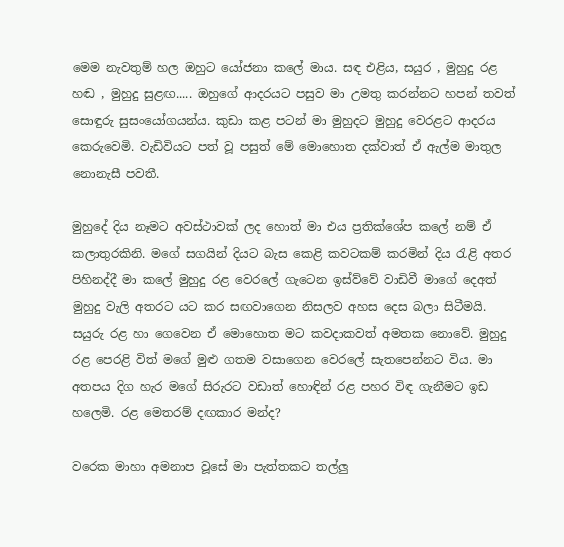මෙම නැවතුම් හල ඔහුට යෝජනා කලේ මාය. සඳ එළිය, සයුර , මුහුදු රළ හඬ , මුහුදු සුළඟ..... ඔහුගේ ආදරයට පසුව මා උමතු කරන්නට හපන් තවත් සොඳුරු සුසංයෝගයන්ය. කුඩා කළ පටන් මා මුහුදට මුහුදු වෙරළට ආදරය කෙරුවෙමි. වැඩිවියට පත් වූ පසුත් මේ මොහොත දක්වාත් ඒ ඇල්ම මාතුල නොනැසී පවතී.

මුහුදේ දිය නෑමට අවස්ථාවක් ලද හොත් මා එය ප්‍රතික්ශේප කලේ නම් ඒ කලාතුරකිනි. මගේ සගයින් දියට බැස කෙළි කවටකම් කරමින් දිය රැළි අතර පිහිනද්දී මා කලේ මුහුදු රළ වෙරලේ ගැටෙන ඉස්ව්වේ වාඩිවී මාගේ දෙඅත් මුහුදු වැලි අතරට යට කර සඟවාගෙන නිසලව අහස දෙස බලා සිටීමයි.
සයුරු රළ හා ගෙවෙන ඒ මොහොත මට කවදාකවත් අමතක නොවේ. මුහුදු රළ පෙරළි විත් මගේ මුළු ගතම වසාගෙන වෙරලේ සැතපෙන්නට විය. මා අතපය දිග හැර මගේ සිරුරට වඩාත් හොඳින් රළ පහර විඳ ගැනීමට ඉඩ හලෙමි. රළ මෙතරම් දඟකාර මන්ද?

වරෙක මාහා අමනාප වූසේ මා පැත්තකට තල්ලු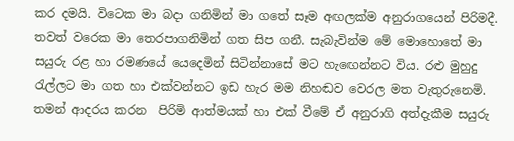කර දමයි. විටෙක මා බදා ගනිමින් මා ගතේ සෑම අඟලක්ම අනුරාගයෙන් පිරිමදී. තවත් වරෙක මා තෙරපාගනිමින් ගත සිප ගනී. සැබැවින්ම මේ මොහොතේ මා සයුරු රළ හා රමණයේ යෙදෙමින් සිටින්නාසේ මට හැඟෙන්නට විය. රළු මුහුදු රැල්ලට මා ගත හා එක්වන්නට ඉඩ හැර මම නිහඬව වෙරල මත වැතුරුනෙමි. තමන් ආදරය කරන  පිරිමි ආත්මයක් හා එක් වීමේ ඒ අනුරාගි අත්දැකීම සයුරු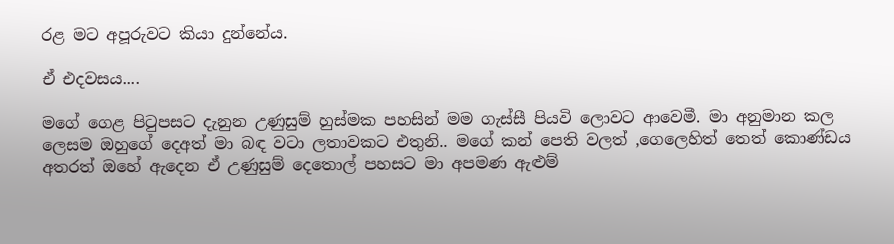රළ මට අපූරුවට කියා දුන්නේය.

ඒ එදවසය....

මගේ ගෙළ පිටුපසට දැනුන උණුසුම් හුස්මක පහසින් මම ගැස්සී පියවි ලොවට ආවෙමී. මා අනුමාන කල ලෙසම ඔහුගේ දෙඅත් මා බඳ වටා ලතාවකට එතුනි.. මගේ කන් පෙති වලත් ,ගෙලෙහිත් තෙත් කොණ්ඩය අතරත් ඔහේ ඇදෙන ඒ උණුසුම් දෙතොල් පහසට මා අපමණ ඇළුම්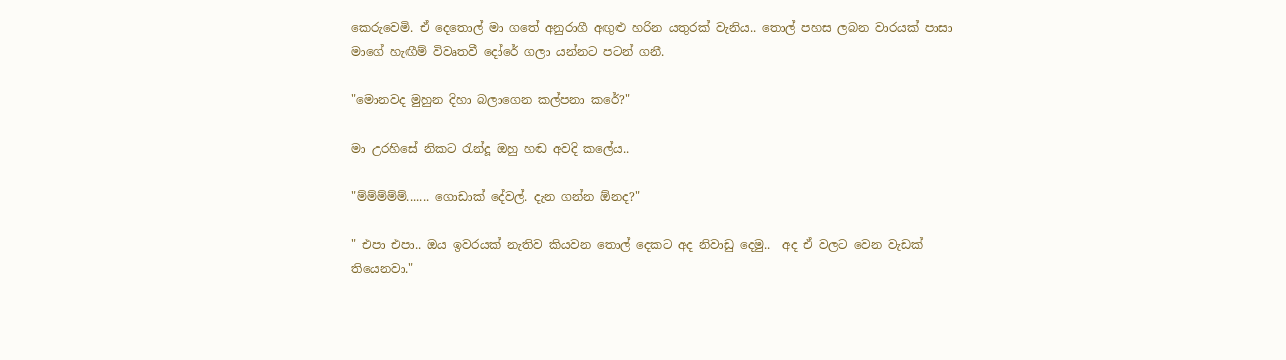කෙරුවෙමි. ඒ දෙතොල් මා ගතේ අනුරාගී අඟුළු හරින යතුරක් වැනිය.. තොල් පහස ලබන වාරයක් පාසා මාගේ හැඟීම් විවෘතවී දෝරේ ගලා යන්නට පටන් ගනී.

"මොනවද මුහුන දිහා බලාගෙන කල්පනා කරේ?"

මා උරහිසේ නිකට රැන්දූ ඔහු හඬ අවදි කලේය..

"ම්ම්ම්ම්ම්....... ගොඩාක් දේවල්. දැන ගන්න ඕනද?"

" එපා එපා.. ඔය ඉවරයක් නැතිව කියවන තොල් දෙකට අද නිවාඩු දෙමු..  අද ඒ වලට වෙන වැඩක් තියෙනවා."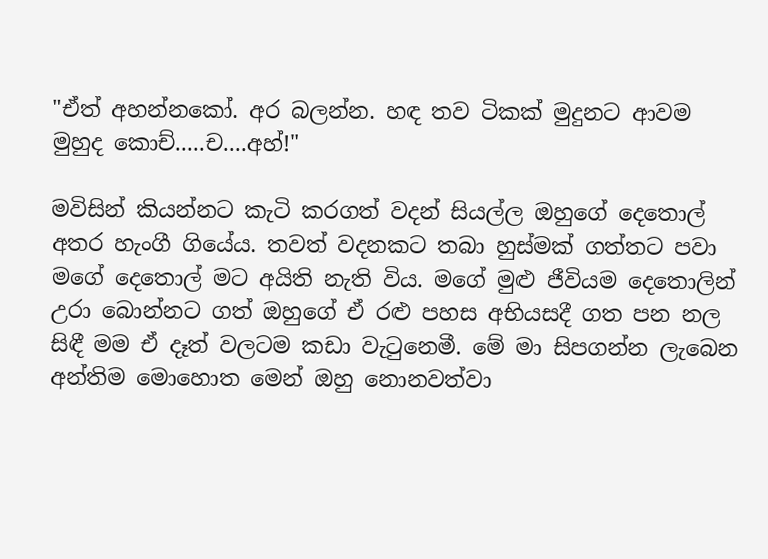"ඒත් අහන්නකෝ. අර බලන්න. හඳ තව ටිකක් මුදුනට ආවම මුහුද කොච්.....ච....අහ්!"

මවිසින් කියන්නට කැටි කරගත් වදන් සියල්ල ඔහුගේ දෙතොල් අතර හැංගී ගියේය. තවත් වදනකට තබා හුස්මක් ගත්තට පවා මගේ දෙතොල් මට අයිති නැති විය. මගේ මුළු ජීවියම දෙතොලින් උරා බොන්නට ගත් ඔහුගේ ඒ රළු පහස අභියසදී ගත පන නල සිඳී මම ඒ දෑත් වලටම කඩා වැටුනෙමී. මේ මා සිපගන්න ලැබෙන අන්තිම මොහොත මෙන් ඔහු නොනවත්වා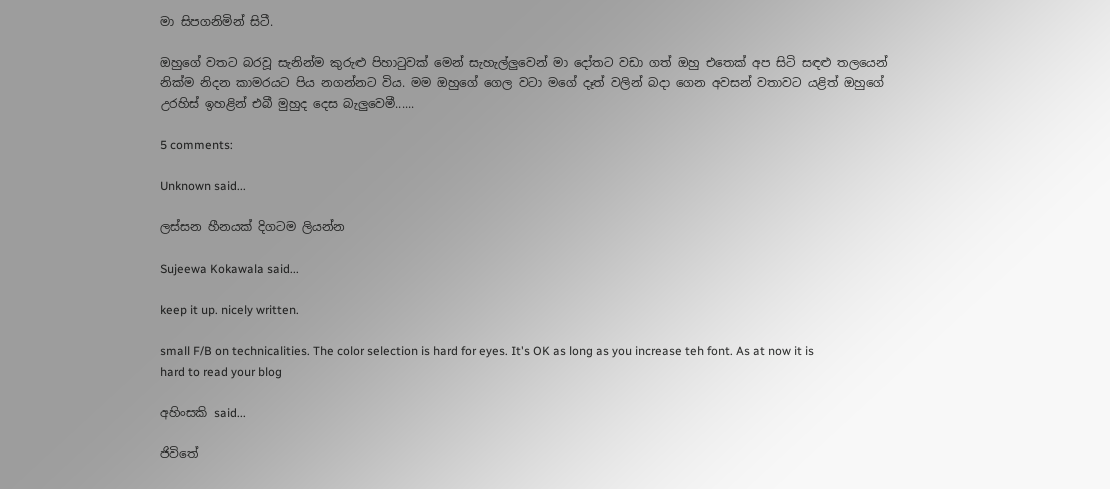මා සිපගනිමින් සිටී.

ඔහුගේ වතට බරවූ සැනින්ම කුරුළු පිහාටුවක් මෙන් සැහැල්ලුවෙන් මා දෝතට වඩා ගත් ඔහු එතෙක් අප සිටි සඳළු තලයෙන් නික්ම නිදන කාමරයට පිය නගන්නට විය. මම ඔහුගේ ගෙල වටා මගේ දෑත් වලින් බදා ගෙන අවසන් වතාවට යළිත් ඔහුගේ උරහිස් ඉහළින් එබී මුහුද දෙස බැලුවෙමී......

5 comments:

Unknown said...

ලස්සන හීනයක් දිගටම ලියන්න

Sujeewa Kokawala said...

keep it up. nicely written.

small F/B on technicalities. The color selection is hard for eyes. It's OK as long as you increase teh font. As at now it is hard to read your blog

අහිංසකි said...

ජිවිතේ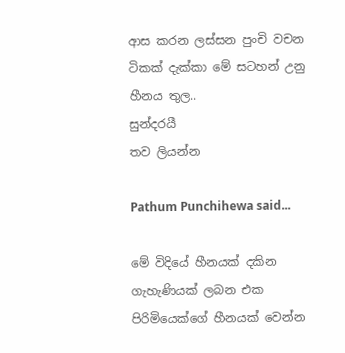ආස කරන ලස්සන පුංචි වචන ටිකක් දැක්කා මේ සටහන් උනු හීනය තුල..
සුන්දරයී
තව ලියන්න

Pathum Punchihewa said...

මේ විදියේ හීනයක් දකින ගැහැණියක් ලබන එක පිරිමියෙක්ගේ හීනයක් වෙන්න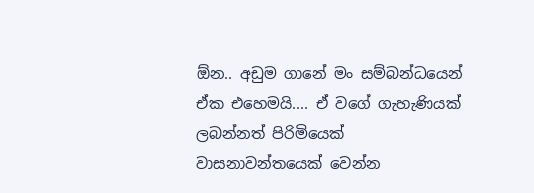ඕන.. අඩුම ගානේ මං සම්බන්ධයෙන් ඒක එහෙමයි.... ඒ වගේ ගැහැණියක් ලබන්නත් පිරිමියෙක් වාසනාවන්තයෙක් වෙන්න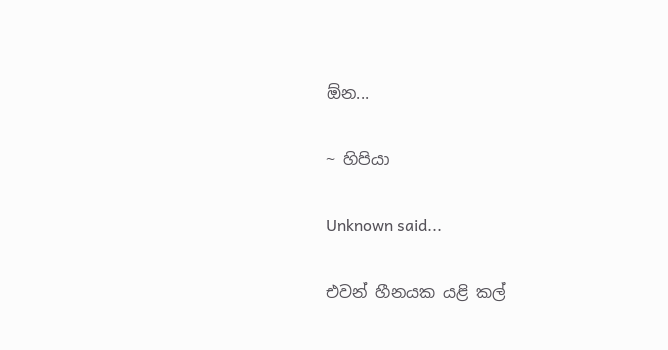ඕන...

~ හිපියා

Unknown said...

එවන් හීනයක යළි කල්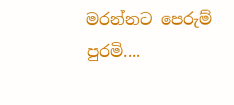මරන්නට පෙරුම් පුරමි....